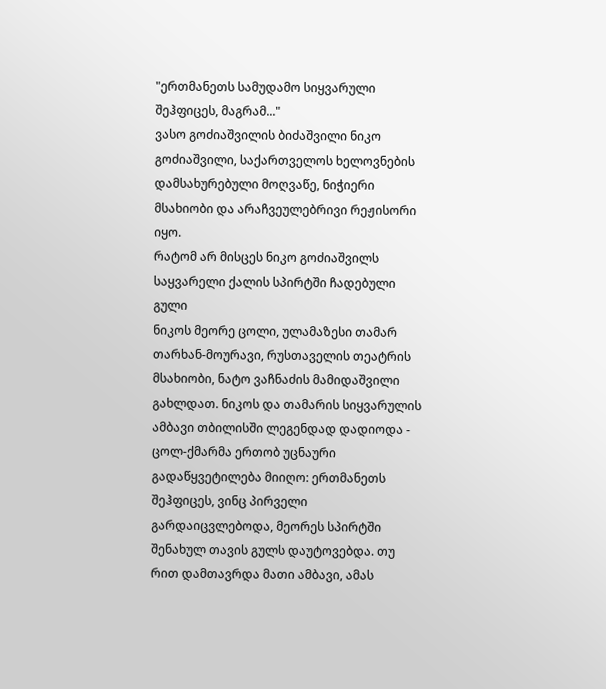"ერთმანეთს სამუდამო სიყვარული შეჰფიცეს, მაგრამ..."
ვასო გოძიაშვილის ბიძაშვილი ნიკო გოძიაშვილი, საქართველოს ხელოვნების დამსახურებული მოღვაწე, ნიჭიერი მსახიობი და არაჩვეულებრივი რეჟისორი იყო.
რატომ არ მისცეს ნიკო გოძიაშვილს საყვარელი ქალის სპირტში ჩადებული გული
ნიკოს მეორე ცოლი, ულამაზესი თამარ თარხან-მოურავი, რუსთაველის თეატრის მსახიობი, ნატო ვაჩნაძის მამიდაშვილი გახლდათ. ნიკოს და თამარის სიყვარულის ამბავი თბილისში ლეგენდად დადიოდა - ცოლ-ქმარმა ერთობ უცნაური გადაწყვეტილება მიიღო: ერთმანეთს შეჰფიცეს, ვინც პირველი გარდაიცვლებოდა, მეორეს სპირტში შენახულ თავის გულს დაუტოვებდა. თუ რით დამთავრდა მათი ამბავი, ამას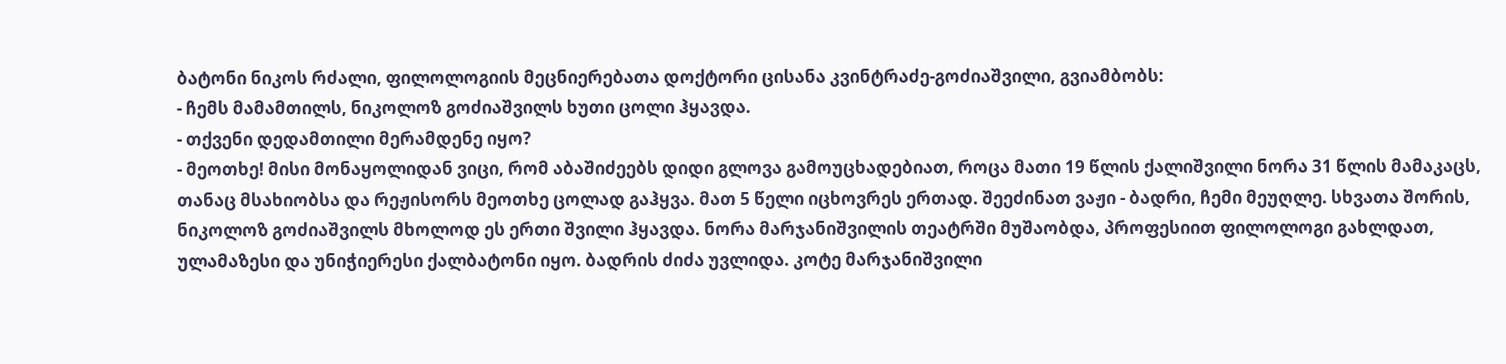ბატონი ნიკოს რძალი, ფილოლოგიის მეცნიერებათა დოქტორი ცისანა კვინტრაძე-გოძიაშვილი, გვიამბობს:
- ჩემს მამამთილს, ნიკოლოზ გოძიაშვილს ხუთი ცოლი ჰყავდა.
- თქვენი დედამთილი მერამდენე იყო?
- მეოთხე! მისი მონაყოლიდან ვიცი, რომ აბაშიძეებს დიდი გლოვა გამოუცხადებიათ, როცა მათი 19 წლის ქალიშვილი ნორა 31 წლის მამაკაცს, თანაც მსახიობსა და რეჟისორს მეოთხე ცოლად გაჰყვა. მათ 5 წელი იცხოვრეს ერთად. შეეძინათ ვაჟი - ბადრი, ჩემი მეუღლე. სხვათა შორის, ნიკოლოზ გოძიაშვილს მხოლოდ ეს ერთი შვილი ჰყავდა. ნორა მარჯანიშვილის თეატრში მუშაობდა, პროფესიით ფილოლოგი გახლდათ, ულამაზესი და უნიჭიერესი ქალბატონი იყო. ბადრის ძიძა უვლიდა. კოტე მარჯანიშვილი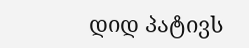დიდ პატივს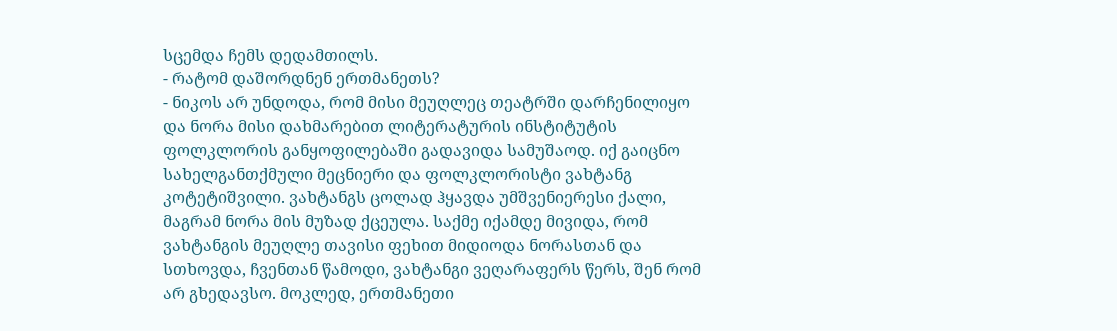სცემდა ჩემს დედამთილს.
- რატომ დაშორდნენ ერთმანეთს?
- ნიკოს არ უნდოდა, რომ მისი მეუღლეც თეატრში დარჩენილიყო და ნორა მისი დახმარებით ლიტერატურის ინსტიტუტის ფოლკლორის განყოფილებაში გადავიდა სამუშაოდ. იქ გაიცნო სახელგანთქმული მეცნიერი და ფოლკლორისტი ვახტანგ კოტეტიშვილი. ვახტანგს ცოლად ჰყავდა უმშვენიერესი ქალი, მაგრამ ნორა მის მუზად ქცეულა. საქმე იქამდე მივიდა, რომ ვახტანგის მეუღლე თავისი ფეხით მიდიოდა ნორასთან და სთხოვდა, ჩვენთან წამოდი, ვახტანგი ვეღარაფერს წერს, შენ რომ არ გხედავსო. მოკლედ, ერთმანეთი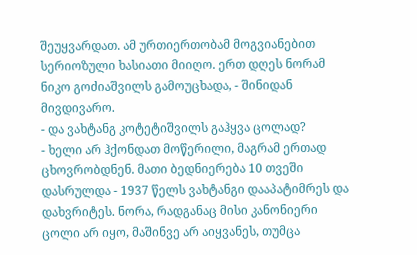შეუყვარდათ. ამ ურთიერთობამ მოგვიანებით სერიოზული ხასიათი მიიღო. ერთ დღეს ნორამ ნიკო გოძიაშვილს გამოუცხადა, - შინიდან მივდივარო.
- და ვახტანგ კოტეტიშვილს გაჰყვა ცოლად?
- ხელი არ ჰქონდათ მოწერილი, მაგრამ ერთად ცხოვრობდნენ. მათი ბედნიერება 10 თვეში დასრულდა - 1937 წელს ვახტანგი დააპატიმრეს და დახვრიტეს. ნორა, რადგანაც მისი კანონიერი ცოლი არ იყო, მაშინვე არ აიყვანეს, თუმცა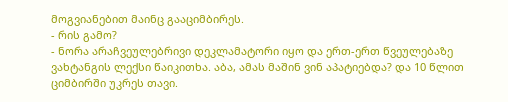მოგვიანებით მაინც გააციმბირეს.
- რის გამო?
- ნორა არაჩვეულებრივი დეკლამატორი იყო და ერთ-ერთ წვეულებაზე ვახტანგის ლექსი წაიკითხა. აბა, ამას მაშინ ვინ აპატიებდა? და 10 წლით ციმბირში უკრეს თავი.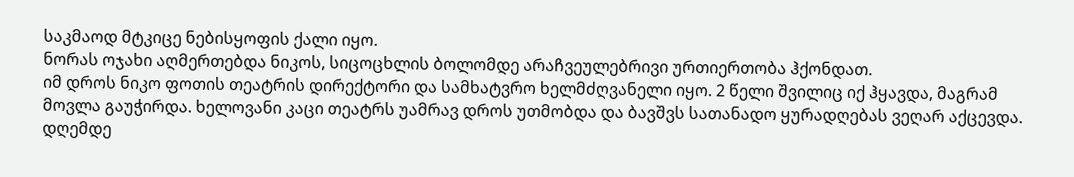საკმაოდ მტკიცე ნებისყოფის ქალი იყო.
ნორას ოჯახი აღმერთებდა ნიკოს, სიცოცხლის ბოლომდე არაჩვეულებრივი ურთიერთობა ჰქონდათ.
იმ დროს ნიკო ფოთის თეატრის დირექტორი და სამხატვრო ხელმძღვანელი იყო. 2 წელი შვილიც იქ ჰყავდა, მაგრამ მოვლა გაუჭირდა. ხელოვანი კაცი თეატრს უამრავ დროს უთმობდა და ბავშვს სათანადო ყურადღებას ვეღარ აქცევდა. დღემდე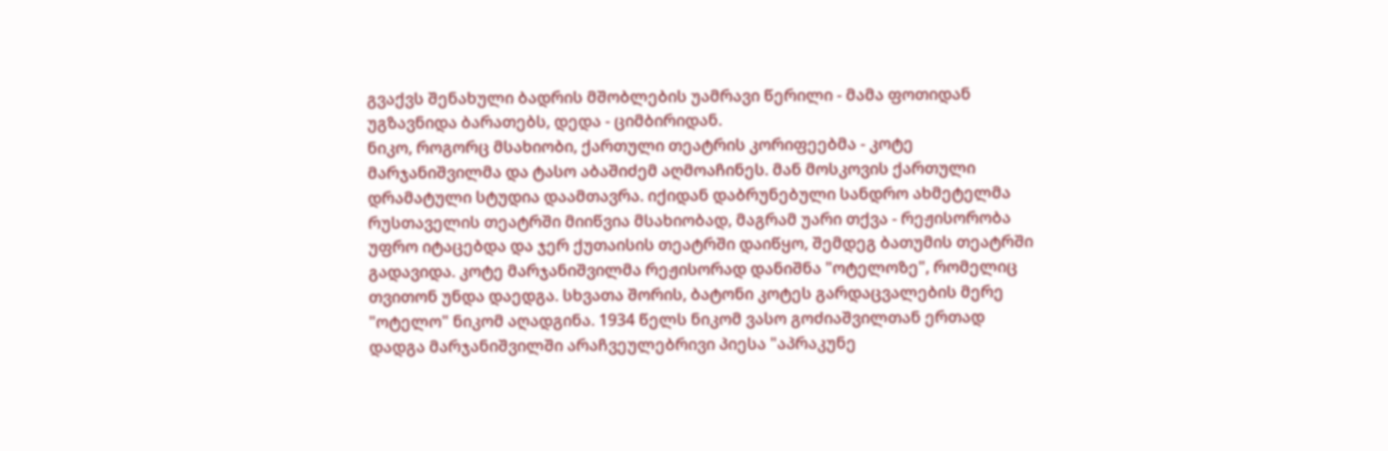გვაქვს შენახული ბადრის მშობლების უამრავი წერილი - მამა ფოთიდან უგზავნიდა ბარათებს, დედა - ციმბირიდან.
ნიკო, როგორც მსახიობი, ქართული თეატრის კორიფეებმა - კოტე მარჯანიშვილმა და ტასო აბაშიძემ აღმოაჩინეს. მან მოსკოვის ქართული დრამატული სტუდია დაამთავრა. იქიდან დაბრუნებული სანდრო ახმეტელმა რუსთაველის თეატრში მიიწვია მსახიობად, მაგრამ უარი თქვა - რეჟისორობა უფრო იტაცებდა და ჯერ ქუთაისის თეატრში დაიწყო, შემდეგ ბათუმის თეატრში გადავიდა. კოტე მარჯანიშვილმა რეჟისორად დანიშნა "ოტელოზე", რომელიც თვითონ უნდა დაედგა. სხვათა შორის, ბატონი კოტეს გარდაცვალების მერე "ოტელო" ნიკომ აღადგინა. 1934 წელს ნიკომ ვასო გოძიაშვილთან ერთად დადგა მარჯანიშვილში არაჩვეულებრივი პიესა "აპრაკუნე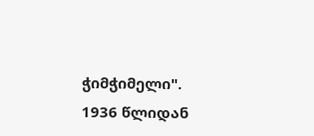ჭიმჭიმელი". 1936 წლიდან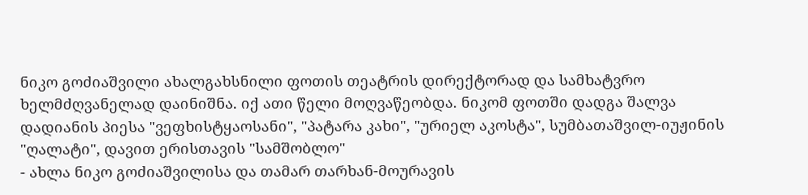ნიკო გოძიაშვილი ახალგახსნილი ფოთის თეატრის დირექტორად და სამხატვრო ხელმძღვანელად დაინიშნა. იქ ათი წელი მოღვაწეობდა. ნიკომ ფოთში დადგა შალვა დადიანის პიესა "ვეფხისტყაოსანი", "პატარა კახი", "ურიელ აკოსტა", სუმბათაშვილ-იუჟინის "ღალატი", დავით ერისთავის "სამშობლო"
- ახლა ნიკო გოძიაშვილისა და თამარ თარხან-მოურავის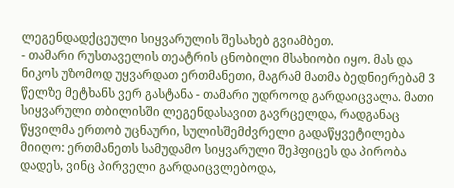ლეგენდადქცეული სიყვარულის შესახებ გვიამბეთ.
- თამარი რუსთაველის თეატრის ცნობილი მსახიობი იყო. მას და ნიკოს უზომოდ უყვარდათ ერთმანეთი, მაგრამ მათმა ბედნიერებამ 3 წელზე მეტხანს ვერ გასტანა - თამარი უდროოდ გარდაიცვალა. მათი სიყვარული თბილისში ლეგენდასავით გავრცელდა, რადგანაც წყვილმა ერთობ უცნაური, სულისშემძვრელი გადაწყვეტილება მიიღო: ერთმანეთს სამუდამო სიყვარული შეჰფიცეს და პირობა დადეს, ვინც პირველი გარდაიცვლებოდა,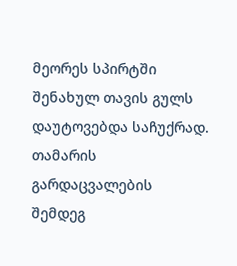მეორეს სპირტში შენახულ თავის გულს დაუტოვებდა საჩუქრად.
თამარის გარდაცვალების შემდეგ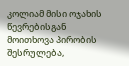კოლიამ მისი ოჯახის წევრებისგან მოითხოვა პირობის შესრულება,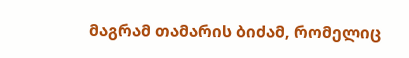მაგრამ თამარის ბიძამ, რომელიც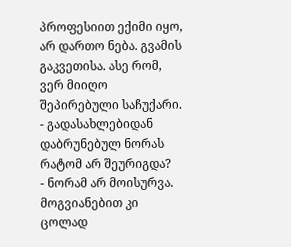პროფესიით ექიმი იყო, არ დართო ნება. გვამის გაკვეთისა. ასე რომ, ვერ მიიღო შეპირებული საჩუქარი.
- გადასახლებიდან დაბრუნებულ ნორას რატომ არ შეურიგდა?
- ნორამ არ მოისურვა. მოგვიანებით კი ცოლად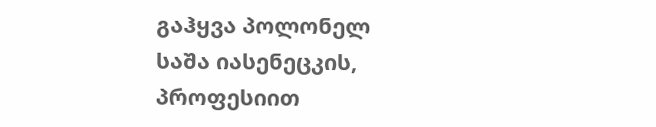გაჰყვა პოლონელ საშა იასენეცკის, პროფესიით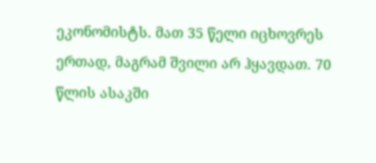ეკონომისტს. მათ 35 წელი იცხოვრეს ერთად, მაგრამ შვილი არ ჰყავდათ. 70 წლის ასაკში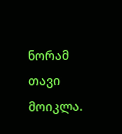ნორამ თავი მოიკლა.